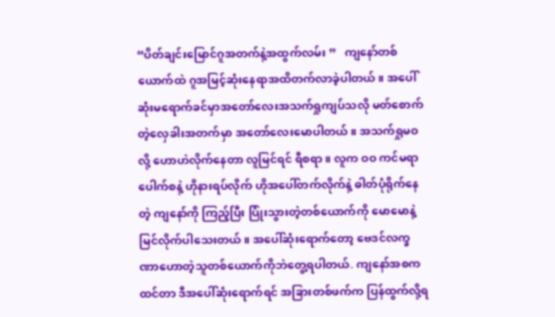“ပိတ်ချင်းမြောင်ဂူအတက်နဲ့အထွက်လမ်း ”   ကျနော်တစ်ယောက်ထဲ ဂူအမြင့်ဆုံးနေရာအထိတက်လာခဲ့ပါတယ်။ အပေါ်ဆုံးမရောက်ခင်မှာအတော်လေးအသက်ရှုကျပ်သလို မတ်စောက်တဲ့လှေခါးအတက်မှာ အတော်လေးမောပါတယ်။ အသက်ရှုမဝလို့ ဟောဟဲလိုက်နေတာ လူမြင်ရင် ရီစရာ။ လူက ဝဝ ကင်မရာပေါက်စနဲ့ ဟိုနားရပ်လိုက် ဟိုအပေါ်တက်လိုက်နဲ့ ဓါတ်ပုံရိုက်နေတဲ့ ကျနော်ကို ကြည့်ပြီး ပြုံးသွားတဲ့တစ်ယောက်ကို မောမောနဲ့မြင်လိုက်ပါသေးတယ်။ အပေါ်ဆုံးရောက်တော့ ဗေဒင်လက္ခဏာဟောတဲ့သူတစ်ယောက်ကိုဘဲတွေ့ရပါတယ်. ကျနော်အစကထင်တာ ဒီအပေါ်ဆုံးရောက်ရင် အခြားတစ်ဖက်က ပြန်ထွက်လို့ရ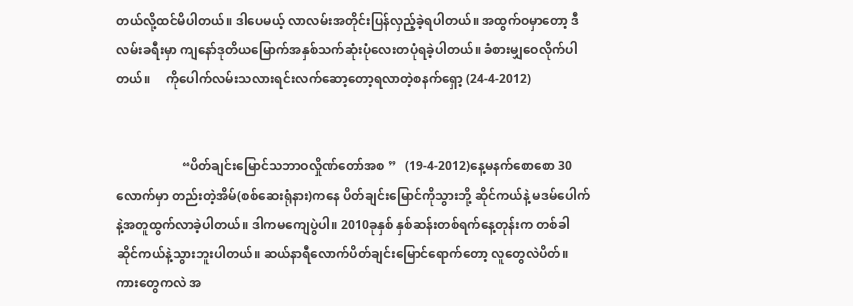တယ်လို့ထင်မိပါတယ်။ ဒါပေမယ့် လာလမ်းအတိုင်းပြန်လှည့်ခဲ့ရပါတယ်။ အထွက်ဝမှာတော့ ဒီလမ်းခရီးမှာ ကျနော်ဒုတိယမြောက်အနှစ်သက်ဆုံးပုံလေးတပုံရခဲ့ပါတယ်။ ခံစားမျှဝေလိုက်ပါတယ်။     ကိုပေါက်လမ်းသလားရင်းလက်ဆော့တော့ရလာတဲ့စနက်ရှော့ (24-4-2012)


                     “ပိတ်ချင်းမြောင်သဘာဝလှိုဏ်တော်အစ ”   (19-4-2012)နေ့မနက်စောစော 30လောက်မှာ တည်းတဲ့အိမ်(စစ်ဆေးရုံနား)ကနေ ပိတ်ချင်းမြောင်ကိုသွားဘို့ ဆိုင်ကယ်နဲ့ မဒမ်ပေါက်နဲ့အတူထွက်လာခဲ့ပါတယ်။ ဒါကမကျေပွဲပါ။ 2010ခုနှစ် နှစ်ဆန်းတစ်ရက်နေ့တုန်းက တစ်ခါ ဆိုင်ကယ်နဲ့သွားဘူးပါတယ်။ ဆယ်နာရီလောက်ပိတ်ချင်းမြောင်ရောက်တော့ လူတွေလဲပိတ်။ ကားတွေကလဲ အ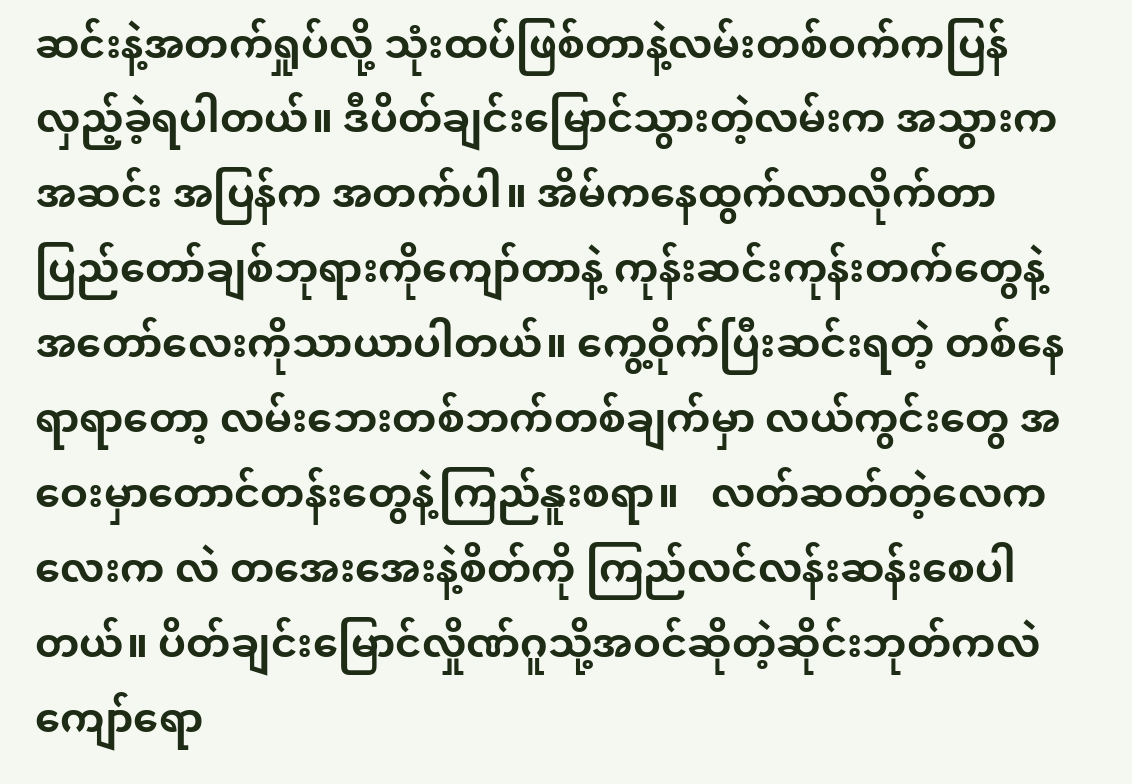ဆင်းနဲ့အတက်ရှုပ်လို့ သုံးထပ်ဖြစ်တာနဲ့လမ်းတစ်ဝက်ကပြန်လှည့်ခဲ့ရပါတယ်။ ဒီပိတ်ချင်းမြောင်သွားတဲ့လမ်းက အသွားက အဆင်း အပြန်က အတက်ပါ။ အိမ်ကနေထွက်လာလိုက်တာ ပြည်တော်ချစ်ဘုရားကိုကျော်တာနဲ့ ကုန်းဆင်းကုန်းတက်တွေနဲ့ အတော်လေးကိုသာယာပါတယ်။ ကွေ့ဝိုက်ပြီးဆင်းရတဲ့ တစ်နေရာရာတော့ လမ်းဘေးတစ်ဘက်တစ်ချက်မှာ လယ်ကွင်းတွေ အဝေးမှာတောင်တန်းတွေနဲ့ကြည်နူးစရာ။   လတ်ဆတ်တဲ့လေကလေးက လဲ တအေးအေးနဲ့စိတ်ကို ကြည်လင်လန်းဆန်းစေပါတယ်။ ပိတ်ချင်းမြောင်လှိုဏ်ဂူသို့အဝင်ဆိုတဲ့ဆိုင်းဘုတ်ကလဲကျော်ရော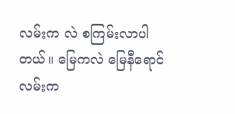လမ်းက လဲ စကြမ်းလာပါတယ်။ မြေကလဲ မြေနီရောင် လမ်းက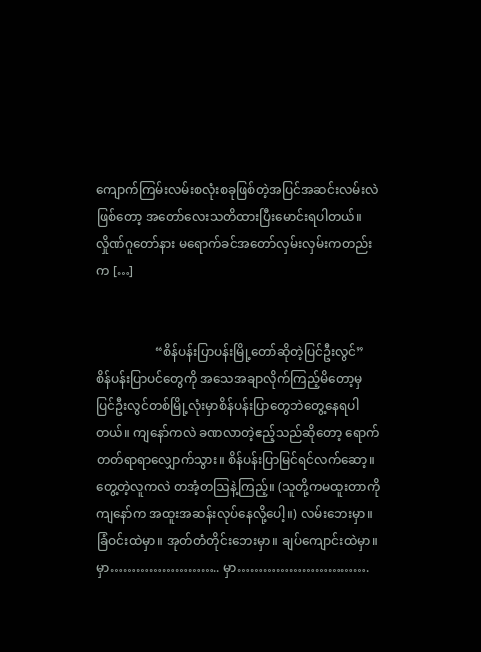ကျောက်ကြမ်းလမ်းစလုံးစခုဖြစ်တဲ့အပြင်အဆင်းလမ်းလဲဖြစ်တော့ အတော်လေးသတိထားပြီးမောင်းရပါတယ်။ လှိုဏ်ဂူတော်နား မရောက်ခင်အတော်လှမ်းလှမ်းကတည်းက […]


                   “စိန်ပန်းပြာပန်းမြို့တော်ဆိုတဲ့ပြင်ဦးလွင်”   စိန်ပန်းပြာပင်တွေကို အသေအချာလိုက်ကြည့်မိတော့မှ ပြင်ဦးလွင်တစ်မြို့လုံးမှာစိန်ပန်းပြာတွေဘဲတွေ့နေရပါတယ်။ ကျနော်ကလဲ ခဏလာတဲ့ဧည့်သည်ဆိုတော့ ရောက်တတ်ရာရာလျှောက်သွား။ စိန်ပန်းပြာမြင်ရင်လက်ဆော့။ တွေ့တဲ့လူကလဲ တအံ့တဩနဲ့ကြည့်။ (သူတို့ကမထူးတာကို ကျနော်က အထူးအဆန်းလုပ်နေလို့ပေါ့။) လမ်းဘေးမှာ။ ခြံဝင်းထဲမှာ။ အုတ်တံတိုင်းဘေးမှာ။ ချပ်ကျောင်းထဲမှာ။ မှာ…………………….. မှာ………………………….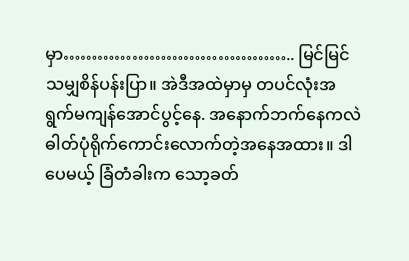မှာ………………………………….. မြင်မြင်သမျှစိန်ပန်းပြာ။ အဲဒီအထဲမှာမှ တပင်လုံးအရွက်မကျန်အောင်ပွင့်နေ. အနောက်ဘက်နေကလဲ ဓါတ်ပုံရိုက်ကောင်းလောက်တဲ့အနေအထား။ ဒါပေမယ့် ခြံတံခါးက သော့ခတ်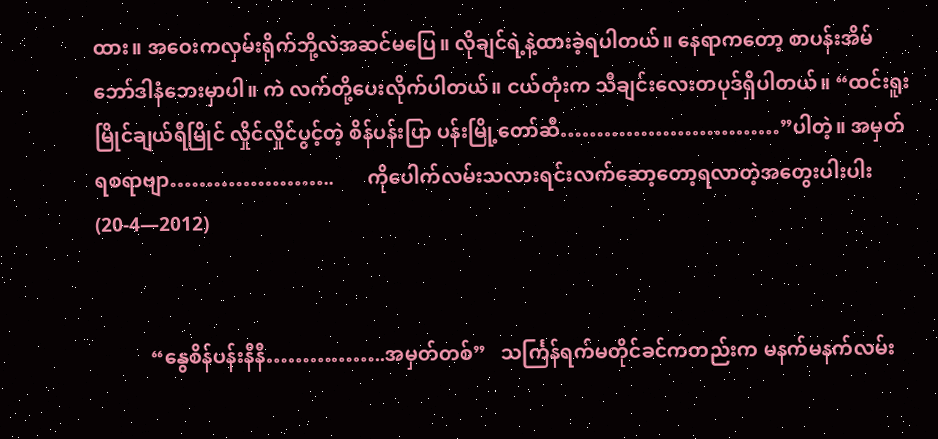ထား။ အဝေးကလှမ်းရိုက်ဘို့လဲအဆင်မပြေ။ လိုချင်ရဲ့နဲ့ထားခဲ့ရပါတယ်။ နေရာကတော့ စာပန်းအိမ်ဘော်ဒါနံဘေးမှာပါ။ ကဲ လက်တို့ပေးလိုက်ပါတယ်။ ငယ်တုံးက သီချင်းလေးတပုဒ်ရှိပါတယ်။ “ထင်းရူးမြိုင်ချယ်ရီမြိုင် လှိုင်လှိုင်ပွင့်တဲ့ စိန်ပန်းပြာ ပန်းမြို့တော်ဆီ…………………………”ပါတဲ့။ အမှတ်ရစရာဗျာ…………………..       ကိုပေါက်လမ်းသလားရင်းလက်ဆော့တော့ရလာတဲ့အတွေးပါးပါး (20-4—2012)


           “နွေစိန်ပန်းနီနီ……………..အမှတ်တစ်”   သင်္ကြန်ရက်မတိုင်ခင်ကတည်းက မနက်မနက်လမ်း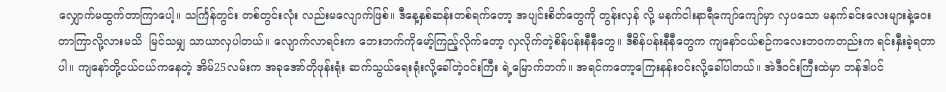လျှောက်မထွက်တာကြာပေါ့။ သင်္ကြန်တွင်း တစ်တွင်းလုံး လည်းမလျောက်ဖြစ်။ ဒီနေ့နှစ်ဆန်းတစ်ရက်တော့ အပျင်းစိတ်တွေကို တွန်းလှန် လို့ မနက်ငါးနာရီကျော်ကျော်မှာ လှပသော မနက်ခင်းလေးများနဲ့ဝေးတာကြာလို့လားမသိ  မြင်သမျှ သာယာလှပါတယ်။ လျောက်လာရင်းက ဘေးဘက်ကိုမော့်ကြည့်လိုက်တော့ လှလိုက်တဲ့စိန်ပန်းနီနီတွေ။ ဒီစိန်ပန်းနီနီတွေက ကျနော်ငယ်စဉ်ကလေးဘဝကတည်းက ရင်းနှီးခဲ့ရတာပါ။ ကျနော်တို့ငယ်ငယ်ကနေတဲ့ အိမ်25လမ်းက အခုအော်တိုဖုန်းရုံး ဆက်သွယ်ရေးရုံးလို့ခေါ်တဲ့ဝင်းကြီး ရဲ့မြောက်ဘက်။ အရင်ကတော့ကြေးနန်းဝင်းလို့ခေါ်ပါတယ်။ အဲဒီဝင်းကြီးထဲမှာ ဘန်ဒါပင်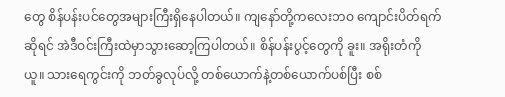တွေ စိန်ပန်းပင်တွေအများကြီးရှိနေပါတယ်။ ကျနော်တို့ကလေးဘဝ ကျောင်းပိတ်ရက်ဆိုရင် အဲဒီဝင်းကြီးထဲမှာသွားဆော့ကြပါတယ်။ စိန်ပန်းပွင့်တွေကို ခူး။ အရိုးတံကို ယူ။ သားရေကွင်းကို ဘတ်ခွလုပ်လို့ တစ်ယောက်နဲ့တစ်ယောက်ပစ်ပြီး စစ်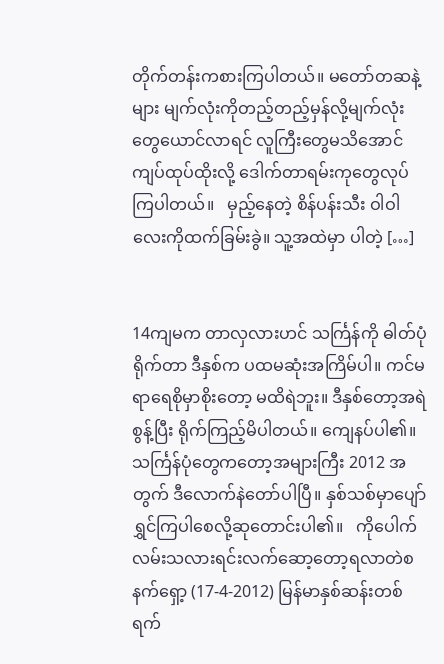တိုက်တန်းကစားကြပါတယ်။ မတော်တဆနဲ့များ မျက်လုံးကိုတည့်တည့်မှန်လို့မျက်လုံးတွေယောင်လာရင် လူကြီးတွေမသိအောင်ကျပ်ထုပ်ထိုးလို့ ဒေါက်တာရမ်းကုတွေလုပ်ကြပါတယ်။   မှည့်နေတဲ့ စိန်ပန်းသီး ဝါဝါလေးကိုထက်ခြမ်းခွဲ။ သူ့အထဲမှာ ပါတဲ့ […]


14ကျမက တာလှလားဟင် သင်္ကြန်ကို ဓါတ်ပုံရိုက်တာ ဒီနှစ်က ပထမဆုံးအကြိမ်ပါ။ ကင်မရာရေစိုမှာစိုးတော့ မထိရဲဘူး။ ဒီနှစ်တော့အရဲစွန့်ပြီး ရိုက်ကြည့်မိပါတယ်။ ကျေနပ်ပါ၏။ သင်္ကြန်ပုံတွေကတော့အများကြီး 2012 အတွက် ဒီလောက်နဲတော်ပါပြီ။ နှစ်သစ်မှာပျော်ရွှင်ကြပါစေလို့ဆုတောင်းပါ၏။   ကိုပေါက်လမ်းသလားရင်းလက်ဆော့တော့ရလာတဲစနက်ရှော့ (17-4-2012) မြန်မာနှစ်ဆန်းတစ်ရက်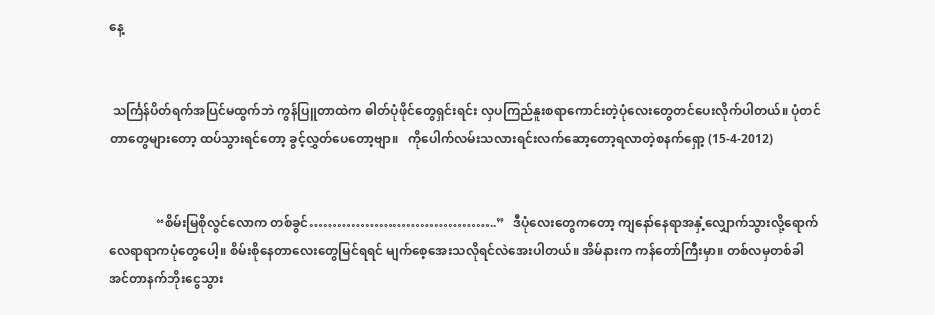နေ့


 သင်္ကြန်ပိတ်ရက်အပြင်မထွက်ဘဲ ကွန်ပြူတာထဲက ဓါတ်ပုံဖိုင်တွေရှင်းရင်း လှပကြည်နူးစရာကောင်းတဲ့ပုံလေးတွေတင်ပေးလိုက်ပါတယ်။ ပုံတင်တာတွေများတော့ ထပ်သွားရင်တော့ ခွင့်လွှတ်ပေတော့ဗျာ။   ကိုပေါက်လမ်းသလားရင်းလက်ဆော့တော့ရလာတဲ့စနက်ရှော့ (15-4-2012)


               “စိမ်းမြစိုလွင်လောက တစ်ခွင်…………………………………..”   ဒီပုံလေးတွေကတော့ ကျနော်နေရာအနှံ့လျှောက်သွားလို့ရောက်လေရာရာကပုံတွေပေါ့။ စိမ်းစိုနေတာလေးတွေမြင်ရရင် မျက်စေ့အေးသလိုရင်လဲအေးပါတယ်။ အိမ်နားက ကန်တော်ကြီးမှာ။ တစ်လမှတစ်ခါ အင်တာနက်ဘိုးငွေသွား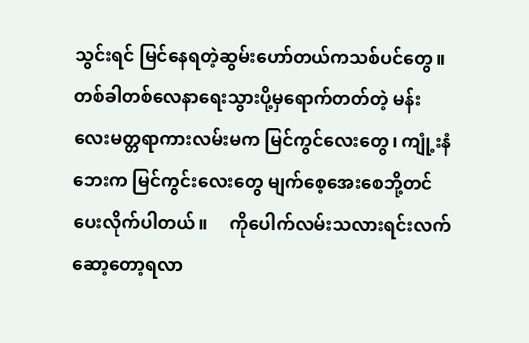သွင်းရင် မြင်နေရတဲ့ဆွမ်းဟော်တယ်ကသစ်ပင်တွေ။ တစ်ခါတစ်လေနာရေးသွားပို့မှရောက်တတ်တဲ့ မန်းလေးမတ္တရာကားလမ်းမက မြင်ကွင်လေးတွေ၊ ကျုံ့းနံဘေးက မြင်ကွင်းလေးတွေ မျက်စေ့အေးစေဘို့တင်ပေးလိုက်ပါတယ်။     ကိုပေါက်လမ်းသလားရင်းလက်ဆော့တော့ရလာ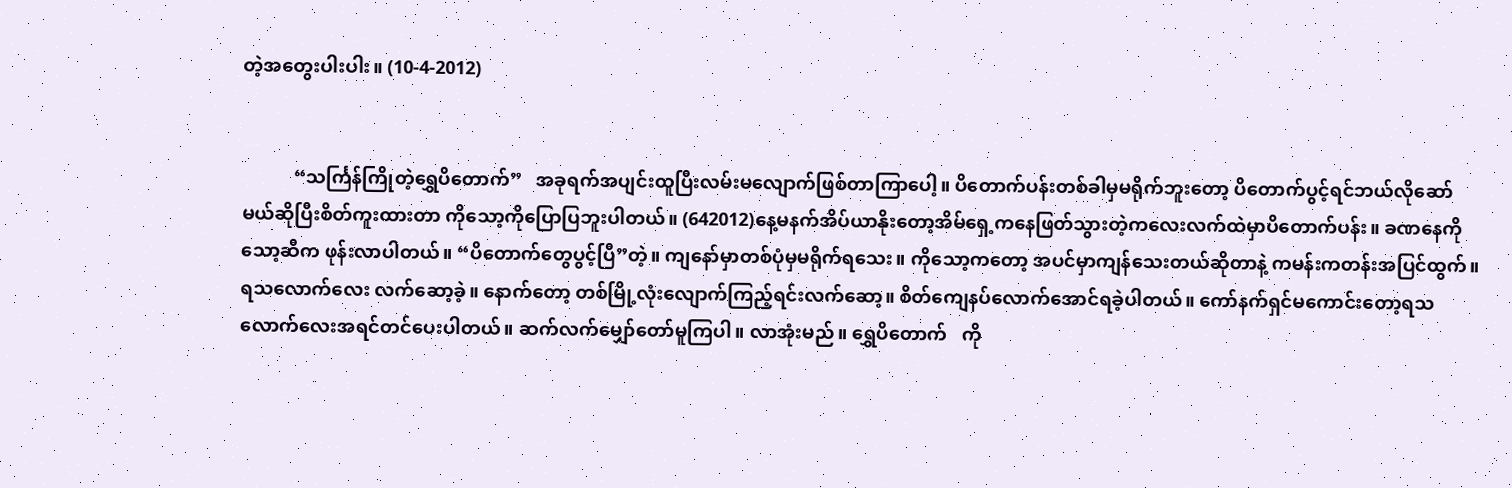တဲ့အတွေးပါးပါး။ (10-4-2012)


           “သင်္ကြန်ကြိုတဲ့ရွှေပိတောက်”   အခုရက်အပျင်းထူပြီးလမ်းမလျောက်ဖြစ်တာကြာပေါ့။ ပိတောက်ပန်းတစ်ခါမှမရိုက်ဘူးတော့ ပိတောက်ပွင့်ရင်ဘယ်လိုဆော်မယ်ဆိုပြီးစိတ်ကူးထားတာ ကိုသော့ကိုပြောပြဘူးပါတယ်။ (642012)နေ့မနက်အိပ်ယာနိုးတော့အိမ်ရှေ့ကနေဖြတ်သွားတဲ့ကလေးလက်ထဲမှာပိတောက်ပန်း။ ခဏနေကိုသော့ဆီက ဖုန်းလာပါတယ်။ “ပိတောက်တွေပွင့်ပြီ”တဲ့။ ကျနော်မှာတစ်ပုံမှမရိုက်ရသေး။ ကိုသော့ကတော့ အပင်မှာကျန်သေးတယ်ဆိုတာနဲ့ ကမန်းကတန်းအပြင်ထွက်။ ရသလောက်လေး လက်ဆော့ခဲ့။ နောက်တော့ တစ်မြို့လုံးလျောက်ကြည့်ရင်းလက်ဆော့။ စိတ်ကျေနပ်လောက်အောင်ရခဲ့ပါတယ်။ ကော်နက်ရှင်မကောင်းတော့ရသလောက်လေးအရင်တင်ပေးပါတယ်။ ဆက်လက်မျှော်တော်မူကြပါ။ လာအုံးမည်။ ရွှေပိတောက်   ကို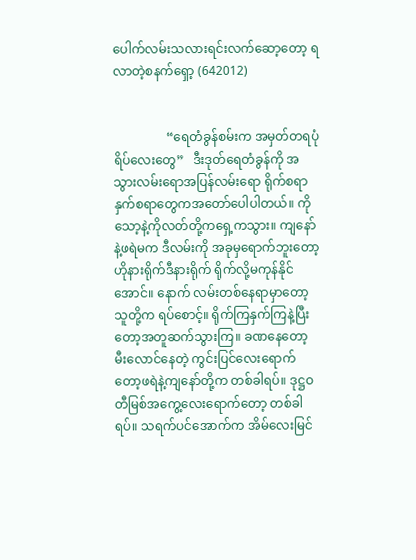ပေါက်လမ်းသလားရင်းလက်ဆော့တော့ ရလာတဲ့စနက်ရှော့ (642012)


                 “ရေတံခွန်စမ်းက အမှတ်တရပုံရိပ်လေးတွေ”   ဒီးဒုတ်ရေတံခွန်ကို အသွားလမ်းရောအပြန်လမ်းရော ရိုက်စရာနှက်စရာတွေကအတော်ပေါပါတယ်။ ကိုသော့နဲ့ကိုလတ်တို့ကရှေ့ကသွား။ ကျနော်နဲ့ဖရဲမက ဒီလမ်းကို အခုမှရောက်ဘူးတော့ ဟိုနားရိုက်ဒီနားရိုက် ရိုက်လို့မကုန်နိုင်အောင်။ နောက် လမ်းတစ်နေရာမှာတော့သူတို့က ရပ်စောင့်။ ရိုက်ကြနှက်ကြနဲ့ပြီးတော့အတူဆက်သွားကြ။ ခဏနေတော့ မီးလောင်နေတဲ့ ကွင်းပြင်လေးရောက်တော့ဖရဲနဲ့ကျနော်တို့က တစ်ခါရပ်။ ဒုဋ္ဌဝတီမြစ်အကွေ့လေးရောက်တော့ တစ်ခါရပ်။ သရက်ပင်အောက်က အိမ်လေးမြင်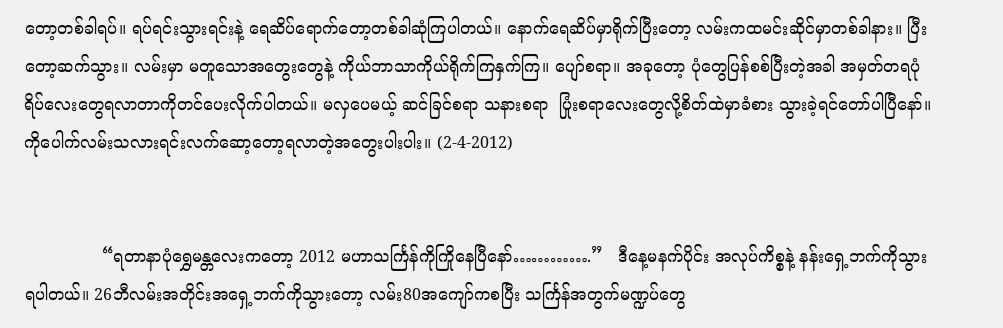တော့တစ်ခါရပ်။ ရပ်ရင်းသွားရင်းနဲ့ ရေဆိပ်ရောက်တော့တစ်ခါဆုံကြပါတယ်။ နောက်ရေဆိပ်မှာရိုက်ပြီးတော့ လမ်းကထမင်းဆိုင်မှာတစ်ခါနား။ ပြီးတော့ဆက်သွား။ လမ်းမှာ မတူသောအတွေးတွေနဲ့ ကိုယ်ဘာသာကိုယ်ရိုက်ကြနှက်ကြ။ ပျော်စရာ။ အခုတော့ ပုံတွေပြန်စစ်ပြီးတဲ့အခါ အမှတ်တရပုံရိပ်လေးတွေရလာတာကိုတင်ပေးလိုက်ပါတယ်။ မလှပေမယ့် ဆင်ခြင်စရာ သနားစရာ  ပြုံးစရာလေးတွေလို့စိတ်ထဲမှာခံစား သွားခဲ့ရင်တော်ပါပြီနော်။     ကိုပေါက်လမ်းသလားရင်းလက်ဆော့တော့ရလာတဲ့အတွေးပါးပါး။ (2-4-2012)


               “ရတာနာပုံရွှေမန္တလေးကတော့ 2012 မဟာသင်္ကြန်ကိုကြိုနေပြီနော်………….”   ဒီနေ့မနက်ပိုင်း အလုပ်ကိစ္စနဲ့ နန်းရှေ့ဘက်ကိုသွားရပါတယ်။ 26ဘီလမ်းအတိုင်းအရှေ့ဘက်ကိုသွားတော့ လမ်း80အကျော်ကစပြီး သင်္ကြန်အတွက်မဏ္ဍပ်တွေ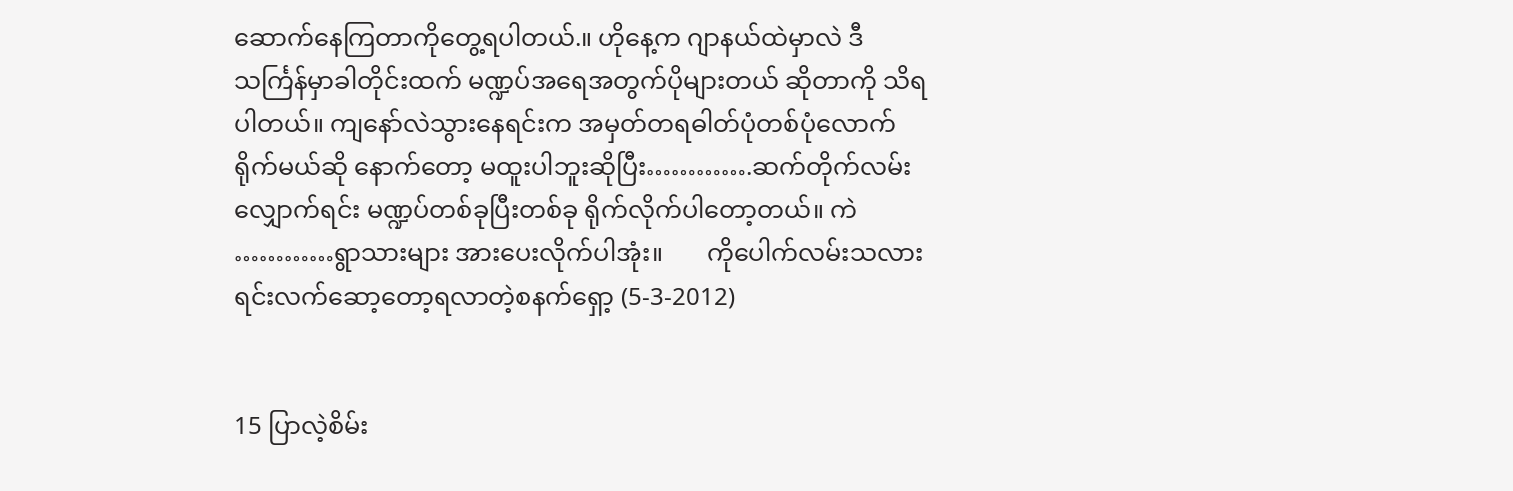ဆောက်နေကြတာကိုတွေ့ရပါတယ်.။ ဟိုနေ့က ဂျာနယ်ထဲမှာလဲ ဒီသင်္ကြန်မှာခါတိုင်းထက် မဏ္ဍပ်အရေအတွက်ပိုများတယ် ဆိုတာကို သိရပါတယ်။ ကျနော်လဲသွားနေရင်းက အမှတ်တရဓါတ်ပုံတစ်ပုံလောက်ရိုက်မယ်ဆို နောက်တော့ မထူးပါဘူးဆိုပြီး………….ဆက်တိုက်လမ်းလျှောက်ရင်း မဏ္ဍပ်တစ်ခုပြီးတစ်ခု ရိုက်လိုက်ပါတော့တယ်။ ကဲ …………ရွာသားများ အားပေးလိုက်ပါအုံး။       ကိုပေါက်လမ်းသလားရင်းလက်ဆော့တော့ရလာတဲ့စနက်ရှော့ (5-3-2012)


15 ပြာလဲ့စိမ်း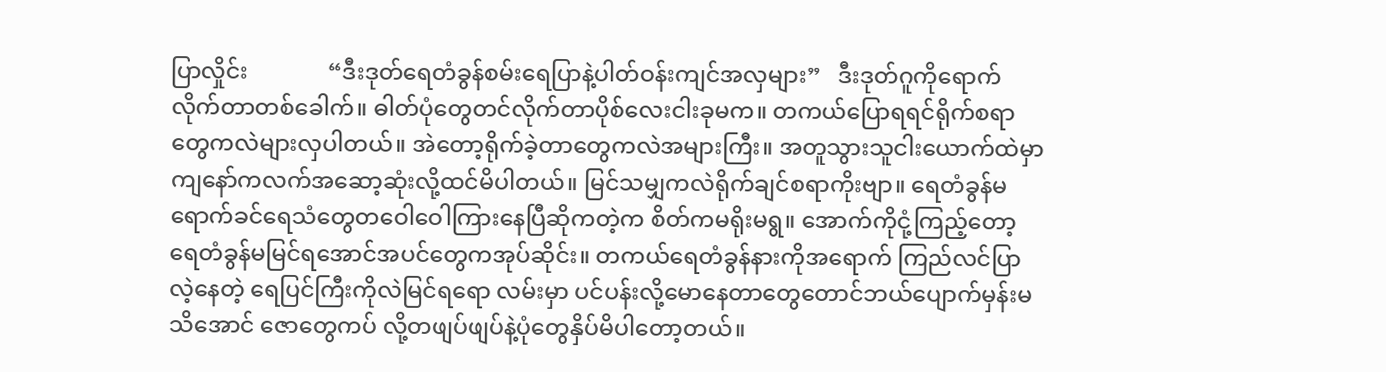ပြာလှိုင်း              “ဒီးဒုတ်ရေတံခွန်စမ်းရေပြာနဲ့ပါတ်ဝန်းကျင်အလှများ”   ဒီးဒုတ်ဂူကိုရောက်လိုက်တာတစ်ခေါက်။ ဓါတ်ပုံတွေတင်လိုက်တာပိုစ်လေးငါးခုမက။ တကယ်ပြောရရင်ရိုက်စရာတွေကလဲများလှပါတယ်။ အဲတော့ရိုက်ခဲ့တာတွေကလဲအများကြီး။ အတူသွားသူငါးယောက်ထဲမှာကျနော်ကလက်အဆော့ဆုံးလို့ထင်မိပါတယ်။ မြင်သမျှကလဲရိုက်ချင်စရာကိုးဗျာ။ ရေတံခွန်မရောက်ခင်ရေသံတွေတဝေါဝေါကြားနေပြီဆိုကတဲ့က စိတ်ကမရိုးမရွ။ အောက်ကိုငုံ့ကြည့်တော့ရေတံခွန်မမြင်ရအောင်အပင်တွေကအုပ်ဆိုင်း။ တကယ်ရေတံခွန်နားကိုအရောက် ကြည်လင်ပြာလဲ့နေတဲ့ ရေပြင်ကြီးကိုလဲမြင်ရရော လမ်းမှာ ပင်ပန်းလို့မောနေတာတွေတောင်ဘယ်ပျောက်မှန်းမသိအောင် ဇောတွေကပ် လို့တဖျပ်ဖျပ်နဲ့ပုံတွေနှိပ်မိပါတော့တယ်။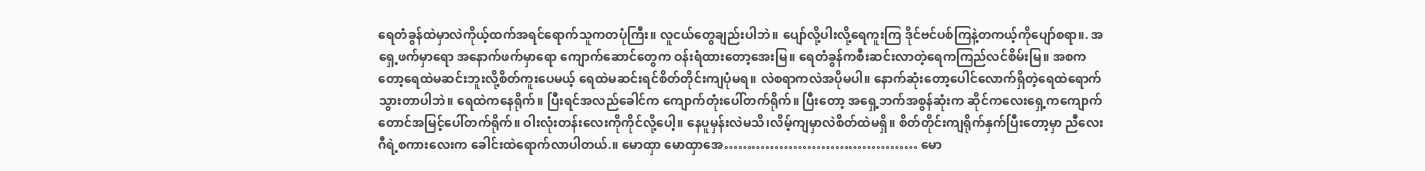ရေတံခွန်ထဲမှာလဲကိုယ့်ထက်အရင်ရောက်သူကတပုံကြီး။ လူငယ်တွေချည်းပါဘဲ။ ပျော်လို့ပါးလို့ရေကူးကြ ဒိုင်ဗင်ပစ်ကြနဲ့တကယ့်ကိုပျော်စရာ။. အရှေ့ဖက်မှာရော အနောက်ဖက်မှာရော ကျောက်ဆောင်တွေက ဝန်းရံထားတော့အေးမြ။ ရေတံခွန်ကစီးဆင်းလာတဲ့ရေကကြည်လင်စိမ်းမြ။ အစကတော့ရေထဲမဆင်းဘူးလို့စိတ်ကူးပေမယ့် ရေထဲမဆင်းရင်စိတ်တိုင်းကျပုံမရ။ လဲစရာကလဲအပိုမပါ။ နောက်ဆုံးတော့ပေါင်လောက်ရှိတဲ့ရေထဲရောက်သွားတာပါဘဲ။ ရေထဲကနေရိုက်။ ပြီးရင်အလည်ခေါင်က ကျောက်တုံးပေါ်တက်ရိုက်။ ပြီးတော့ အရှေ့ဘက်အစွန်ဆုံးက ဆိုင်ကလေးရှေ့ကကျောက်တောင်အမြင့်ပေါ်တက်ရိုက်။ ဝါးလုံးတန်းလေးကိုကိုင်လို့ပေါ့။ နေပူမှန်းလဲမသိ၊လိမ့်ကျမှာလဲစိတ်ထဲမရှိ။ စိတ်တိုင်းကျရိုက်နှက်ပြီးတော့မှာ ညီလေးဂီရဲ့စကားလေးက ခေါင်းထဲရောက်လာပါတယ်.။ မောထှာ မောထှာအေ…………………………………… မော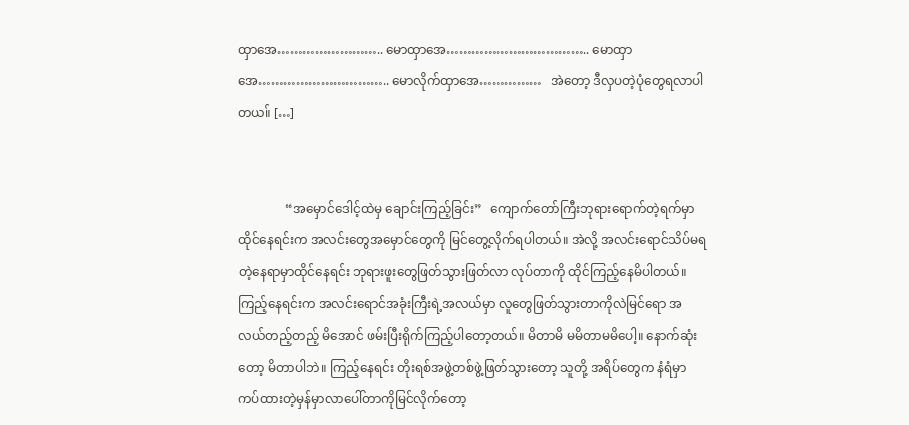ထှာအေ…………………….. မောထှာအေ…………………………….. မောထှာအေ………………………….. မောလိုက်ထှာအေ……………   အဲတော့ ဒီလှပတဲ့ပုံတွေရလာပါတယ။် […]


               “အမှောင်ဒေါင့်ထဲမှ ချောင်းကြည့်ခြင်း”   ကျောက်တော်ကြီးဘုရားရောက်တဲ့ရက်မှာ ထိုင်နေရင်းက အလင်းတွေအမှောင်တွေကို မြင်တွေ့လိုက်ရပါတယ်။ အဲလို့ အလင်းရောင်သိပ်မရတဲ့နေရာမှာထိုင်နေရင်း ဘုရားဖူးတွေဖြတ်သွားဖြတ်လာ လုပ်တာကို ထိုင်ကြည့်နေမိပါတယ်။ ကြည့်နေရင်းက အလင်းရောင်အခုံးကြီးရဲ့အလယ်မှာ လူတွေဖြတ်သွားတာကိုလဲမြင်ရော အလယ်တည့်တည့် မိအောင် ဖမ်းပြီးရိုက်ကြည့်ပါတော့တယ်။ မိတာမိ မမိတာမမိပေါ့။ နောက်ဆုံးတော့ မိတာပါဘဲ။ ကြည့်နေရင်း တိုးရစ်အဖွဲ့တစ်ဖွဲ့ဖြတ်သွားတော့ သူတို့ အရိပ်တွေက နံရံမှာကပ်ထားတဲ့မှန်မှာလာပေါ်တာကိုမြင်လိုက်တော့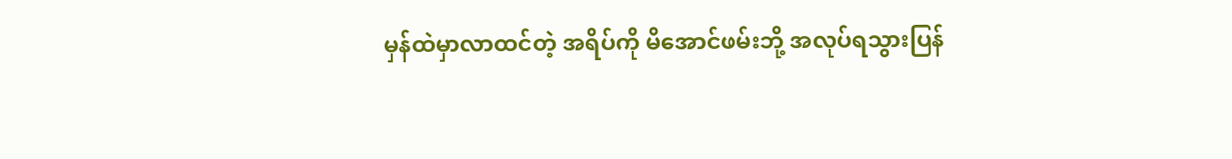မှန်ထဲမှာလာထင်တဲ့ အရိပ်ကို မိအောင်ဖမ်းဘို့ အလုပ်ရသွားပြန်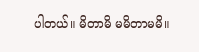ပါတယ်။ မိတာမိ မမိတာမမိ။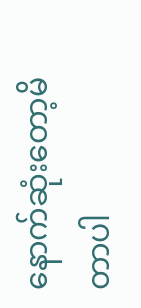နောက်ဆုံးတော့မိတာပါ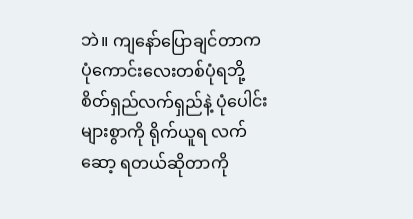ဘဲ။ ကျနော်ပြောချင်တာက ပုံကောင်းလေးတစ်ပုံရဘို့ စိတ်ရှည်လက်ရှည်နဲ့ ပုံပေါင်းများစွာကို ရိုက်ယူရ လက်ဆော့ ရတယ်ဆိုတာကို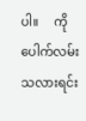ပါ။     ကိုပေါက်လမ်းသလားရင်း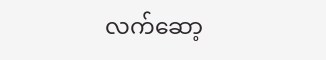လက်ဆော့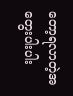တော့ရလာတဲ့အတွေးပါးပါး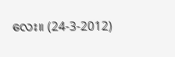လေး။ (24-3-2012)